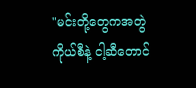"မင်းတို့တွေကအတွဲကိုယ်စီနဲ့ ငါ့ဆီတောင်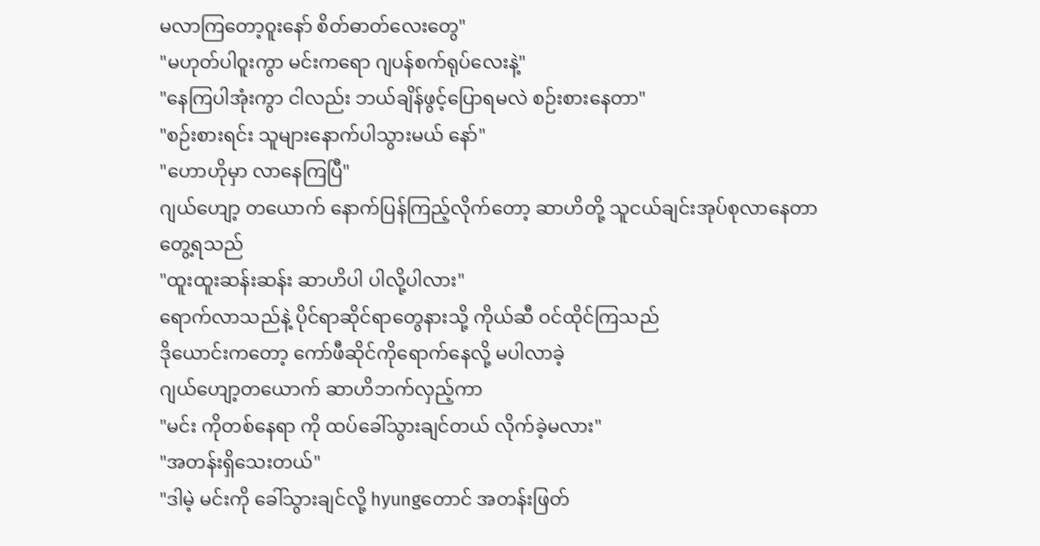မလာကြတော့ဝူးနော် စိတ်ဓာတ်လေးတွေ"
"မဟုတ်ပါဝူးကွာ မင်းကရော ဂျပန်စက်ရုပ်လေးနဲ့"
"နေကြပါအုံးကွာ ငါလည်း ဘယ်ချိန်ဖွင့်ပြောရမလဲ စဉ်းစားနေတာ"
"စဉ်းစားရင်း သူများနောက်ပါသွားမယ် နော်"
"ဟောဟိုမှာ လာနေကြပြီ"
ဂျယ်ဟျော့ တယောက် နောက်ပြန်ကြည့်လိုက်တော့ ဆာဟိတို့ သူငယ်ချင်းအုပ်စုလာနေတာတွေ့ရသည်
"ထူးထူးဆန်းဆန်း ဆာဟိပါ ပါလို့ပါလား"
ရောက်လာသည်နဲ့ ပိုင်ရာဆိုင်ရာတွေနားသို့ ကိုယ်ဆီ ဝင်ထိုင်ကြသည်
ဒိုယောင်းကတော့ ကော်ဖီဆိုင်ကိုရောက်နေလို့ မပါလာခဲ့
ဂျယ်ဟျော့တယောက် ဆာဟိဘက်လှည့်ကာ
"မင်း ကိုတစ်နေရာ ကို ထပ်ခေါ်သွားချင်တယ် လိုက်ခဲ့မလား"
"အတန်းရှိသေးတယ်"
"ဒါမဲ့ မင်းကို ခေါ်သွားချင်လို့ hyungတောင် အတန်းဖြတ်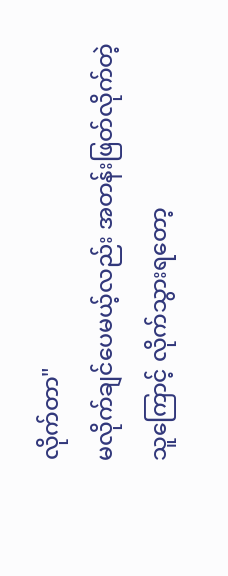လိုက်တာ"
မလိုက်ချင်ပေမယ့်လည်း အတန်းဖြတ်လိုက်တဲ့ သူကြောင့် လိုက်သွားရတော့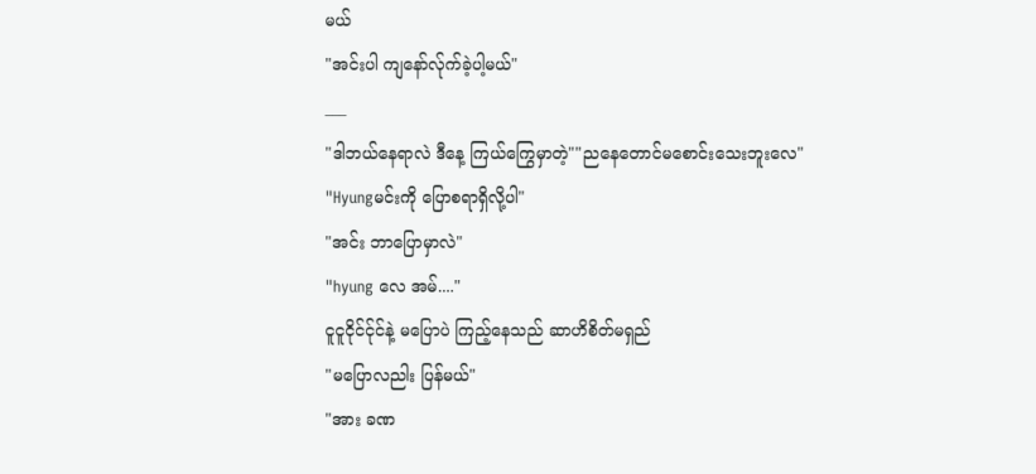မယ်
"အင်းပါ ကျနော်လ်ုက်ခဲ့ပါ့မယ်"
___
"ဒါဘယ်နေရာလဲ ဒီနေ့ ကြယ်ကြွေမှာတဲ့""ညနေတောင်မစောင်းသေးဘူးလေ"
"Hyungမင်းကို ပြောစရာရှိလို့ပါ"
"အင်း ဘာပြောမှာလဲ"
"hyung လေ အမ်...."
ငူငူငိုင်င်ုင်နဲ့ မပြောပဲ ကြည့်နေသည် ဆာဟိစိတ်မရှည်
"မပြောလညါး ပြန်မယ်"
"အား ခဏ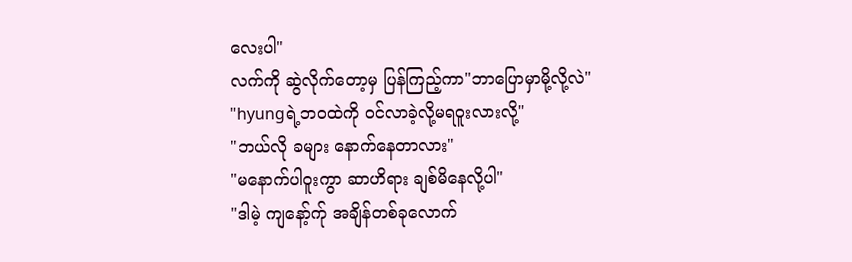လေးပါ"
လက်ကို ဆွဲလိုက်တော့မှ ပြန်ကြည့်ကာ"ဘာပြောမှာမို့လို့လဲ"
"hyungရဲ့ဘဝထဲကို ဝင်လာခဲ့လို့မရဝူးလားလို့"
"ဘယ်လို ခများ နောက်နေတာလား"
"မနောက်ပါဝူးကွာ ဆာဟိရား ချစ်မိနေလို့ပါ"
"ဒါမဲ့ ကျနော့်က်ု အချိန်တစ်ခုလောက်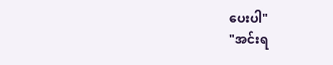ပေးပါ"
"အင်းရ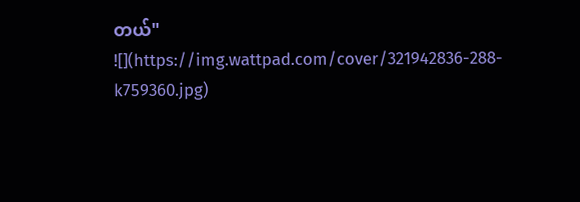တယ်"
![](https://img.wattpad.com/cover/321942836-288-k759360.jpg)